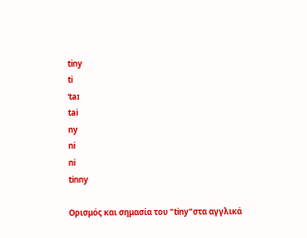tiny
ti
ˈtaɪ
tai
ny
ni
ni
tinny

Ορισμός και σημασία του "tiny"στα αγγλικά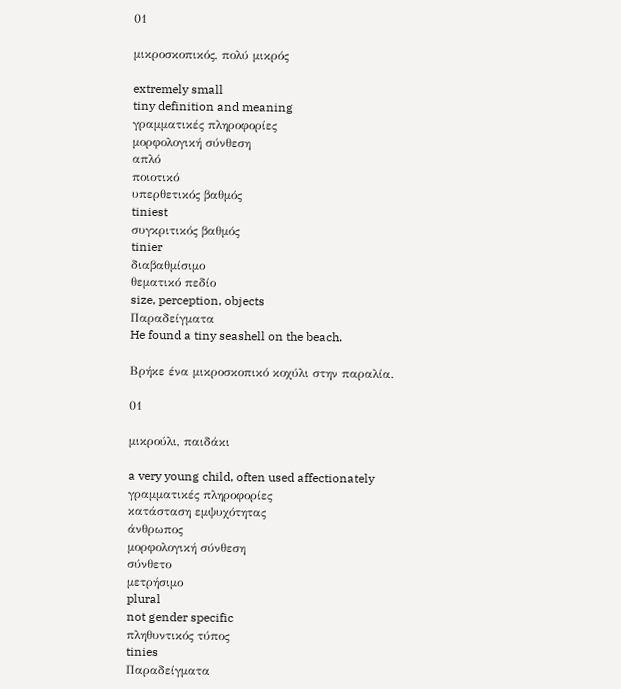01

μικροσκοπικός, πολύ μικρός

extremely small
tiny definition and meaning
γραμματικές πληροφορίες
μορφολογική σύνθεση
απλό
ποιοτικό
υπερθετικός βαθμός
tiniest
συγκριτικός βαθμός
tinier
διαβαθμίσιμο
θεματικό πεδίο
size, perception, objects
Παραδείγματα
He found a tiny seashell on the beach.

Βρήκε ένα μικροσκοπικό κοχύλι στην παραλία.

01

μικρούλι, παιδάκι

a very young child, often used affectionately
γραμματικές πληροφορίες
κατάσταση εμψυχότητας
άνθρωπος
μορφολογική σύνθεση
σύνθετο
μετρήσιμο
plural
not gender specific
πληθυντικός τύπος
tinies
Παραδείγματα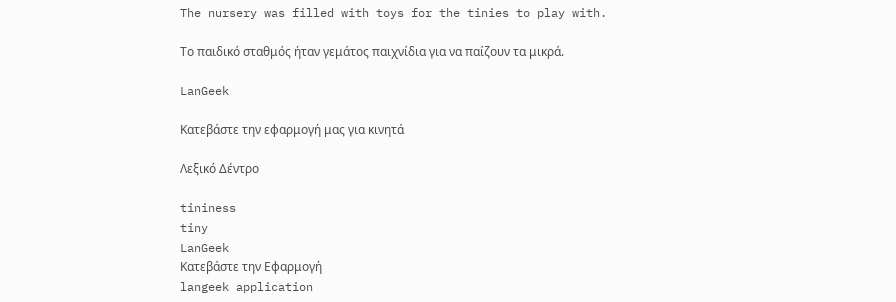The nursery was filled with toys for the tinies to play with.

Το παιδικό σταθμός ήταν γεμάτος παιχνίδια για να παίζουν τα μικρά.

LanGeek

Κατεβάστε την εφαρμογή μας για κινητά

Λεξικό Δέντρο

tininess
tiny
LanGeek
Κατεβάστε την Εφαρμογή
langeek application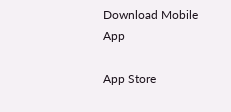Download Mobile App

App Store